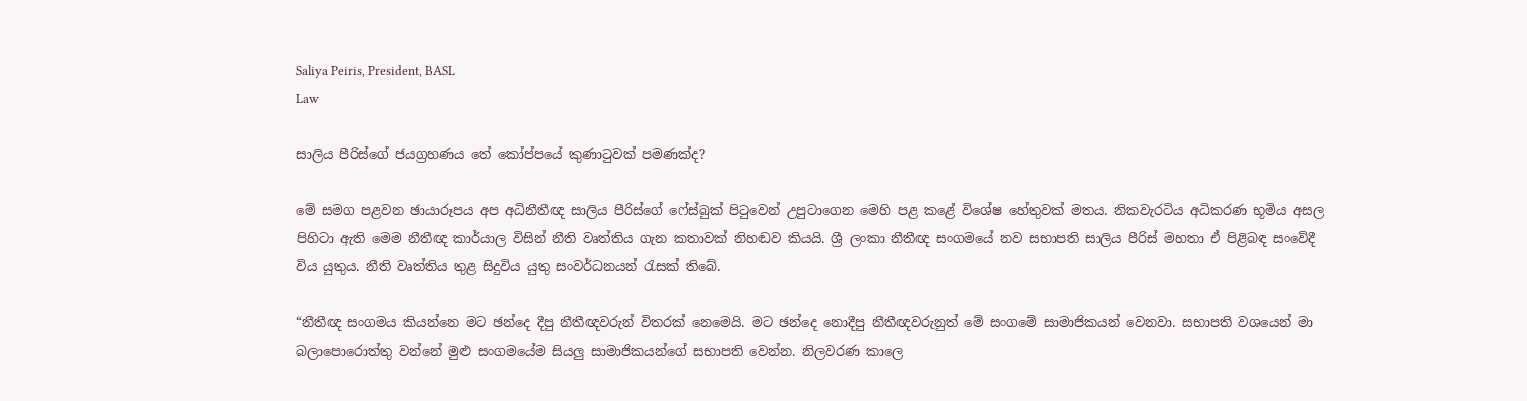Saliya Peiris, President, BASL
Law

සාලිය පීරිස්ගේ ජයග්‍රහණය තේ කෝප්පයේ කුණාටුවක් පමණක්ද?

මේ සමග පළවන ඡායාරූපය අප අධිනීතීඥ සාලිය පීරිස්ගේ ෆේස්බුක් පිටුවෙන් උපුටාගෙන මෙහි පළ කළේ විශේෂ හේතුවක් මතය. නිකවැරටිය අධිකරණ භූමිය අසල පිහිටා ඇති මෙම නීතීඥ කාර්යාල විසින් නීති වෘත්තිය ගැන කතාවක් නිහඬව කියයි. ශ්‍රී ලංකා නීතීඥ සංගමයේ නව සභාපති සාලිය පීරිස් මහතා ඒ පිළිබඳ සංවේදී විය යුතුය. නීති වෘත්තිය තුළ සිදුවිය යුතු සංවර්ධනයන් රැසක් තිබේ.

“නීතීඥ සංගමය කියන්නෙ මට ඡන්දෙ දීපු නීතීඥවරුන් විතරක් නෙමෙයි. මට ඡන්දෙ නොදීපු නීතීඥවරුනුත් මේ සංගමේ සාමාජිකයන් වෙනවා. සභාපති වශයෙන් මා බලාපොරොත්තු වන්නේ මුළු සංගමයේම සියලු සාමාජිකයන්ගේ සභාපති වෙන්න. නිලවරණ කාලෙ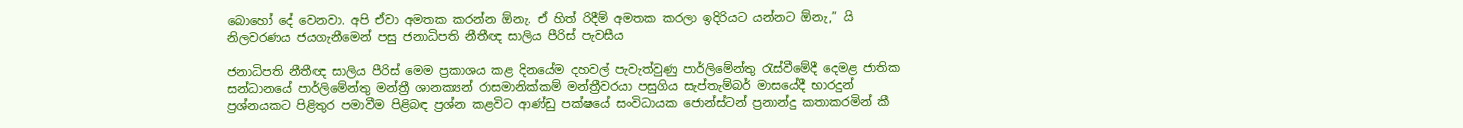බොහෝ දේ වෙනවා. අපි ඒවා අමතක කරන්න ඕනැ. ඒ හිත් රිදීම් අමතක කරලා ඉදිරියට යන්නට ඕනැ,” යි නිලවරණය ජයගැනීමෙන් පසු ජනාධිපති නීතීඥ සාලිය පීරිස් පැවසීය

ජනාධිපති නීතීඥ සාලිය පීරිස් මෙම ප්‍රකාශය කළ දිනයේම දහවල් පැවැත්වුණු පාර්ලිමේන්තු රැස්වීමේදී දෙමළ ජාතික සන්ධානයේ පාර්ලිමේන්තු මන්ත්‍රී ශානක්‍යන් රාසමානික්කම් මන්ත්‍රීවරයා පසුගිය සැප්තැම්බර් මාසයේදී භාරදුන් ප්‍රශ්නයකට පිළිතුර පමාවීම පිළිබඳ ප්‍රශ්න කළවිට ආණ්ඩු පක්ෂයේ සංවිධායක ජොන්ස්ටන් ප්‍රනාන්දු කතාකරමින් කී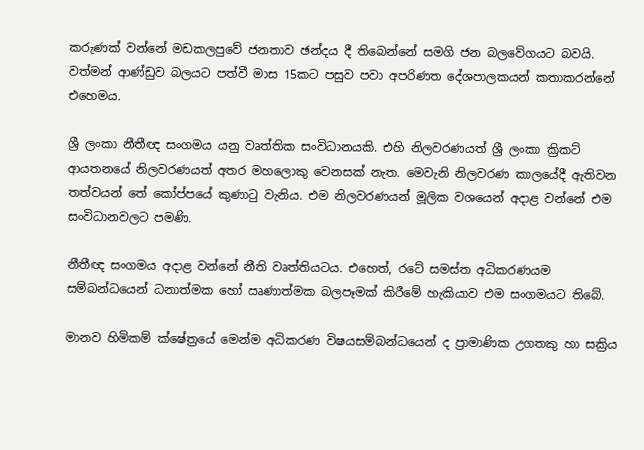කරුණක් වන්නේ මඩකලපුවේ ජනතාව ඡන්දය දී තිබෙන්නේ සමගි ජන බලවේගයට බවයි. වත්මන් ආණ්ඩුව බලයට පත්වී මාස 15කට පසුව පවා අපරිණත දේශපාලකයන් කතාකරන්නේ එහෙමය.

ශ්‍රී ලංකා නීතීඥ සංගමය යනු වෘත්තික සංවිධානයකි. එහි නිලවරණයත් ශ්‍රී ලංකා ක්‍රිකට් ආයතනයේ නිලවරණයත් අතර මහලොකු වෙනසක් නැත. මෙවැනි නිලවරණ කාලයේදී ඇතිවන තත්වයන් තේ කෝප්පයේ කුණාටු වැනිය. එම නිලවරණයන් මූලික වශයෙන් අදාළ වන්නේ එම සංවිධානවලට පමණි.

නීතීඥ සංගමය අදාළ වන්නේ නීති වෘත්තියටය. එහෙත්, රටේ සමස්ත අධිකරණයම සම්බන්ධයෙන් ධනාත්මක හෝ ඍණාත්මක බලපෑමක් කිරීමේ හැකියාව එම සංගමයට තිබේ.

මානව හිමිකම් ක්ෂේත්‍රයේ මෙන්ම අධිකරණ විෂයසම්බන්ධයෙන් ද ප්‍රාමාණික උගතකු හා සක්‍රිය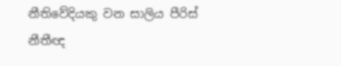නීතිවේදියකු වන සාලිය පීරිස් නීතීඥ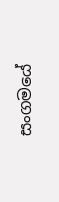සංගමයේ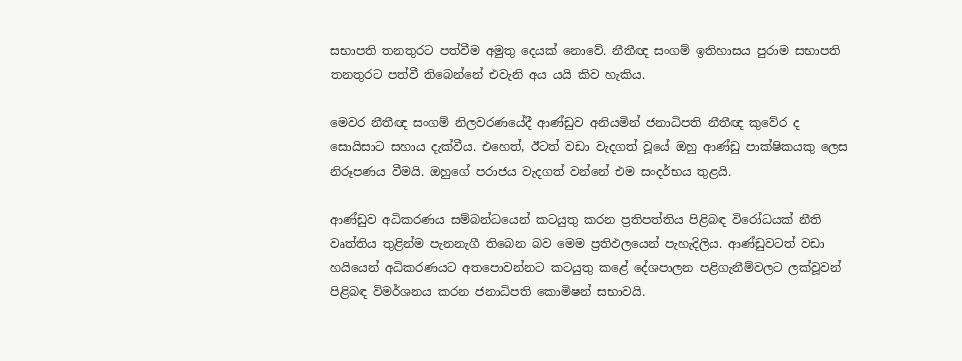සභාපති තනතුරට පත්වීම අමුතු දෙයක් නොවේ. නීතීඥ සංගම් ඉතිහාසය පුරාම සභාපති තනතුරට පත්වී තිබෙන්නේ එවැනි අය යයි කිව හැකිය.

මෙවර නීතීඥ සංගම් නිලවරණයේදී ආණ්ඩුව අනියමින් ජනාධිපති නීතීඥ කුවේර ද සොයිසාට සහාය දැක්වීය. එහෙත්, ඊටත් වඩා වැදගත් වූයේ ඔහු ආණ්ඩු පාක්ෂිකයකු ලෙස නිරූපණය වීමයි. ඔහුගේ පරාජය වැදගත් වන්නේ එම සංදර්භය තුළයි.

ආණ්ඩුව අධිකරණය සම්බන්ධයෙන් කටයුතු කරන ප්‍රතිපත්තිය පිළිබඳ විරෝධයක් නීති වෘත්තිය තුළින්ම පැනනැගී තිබෙන බව මෙම ප්‍රතිඵලයෙන් පැහැදිලිය. ආණ්ඩුවටත් වඩා හයියෙන් අධිකරණයට අතපොවන්නට කටයුතු කළේ දේශපාලන පළිගැනීම්වලට ලක්වූවන් පිළිබඳ විමර්ශනය කරන ජනාධිපති කොමිෂන් සභාවයි.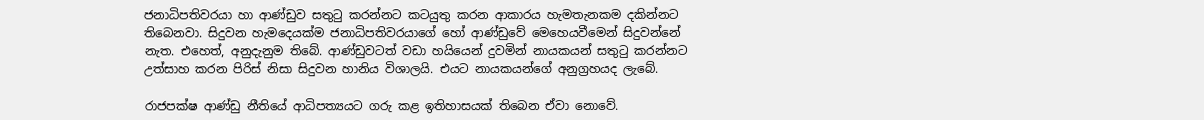ජනාධිපතිවරයා හා ආණ්ඩුව සතුටු කරන්නට කටයුතු කරන ආකාරය හැමතැනකම දකින්නට තිබෙනවා. සිදුවන හැමදෙයක්ම ජනාධිපතිවරයාගේ හෝ ආණ්ඩුවේ මෙහෙයවීමෙන් සිදුවන්නේ නැත. එහෙත්, අනුදැනුම තිබේ. ආණ්ඩුවටත් වඩා හයියෙන් දුවමින් නායකයන් සතුටු කරන්නට උත්සාහ කරන පිරිස් නිසා සිදුවන හානිය විශාලයි. එයට නායකයන්ගේ අනුග්‍රහයද ලැබේ.

රාජපක්ෂ ආණ්ඩු නීතියේ ආධිපත්‍යයට ගරු කළ ඉතිහාසයක් තිබෙන ඒවා නොවේ.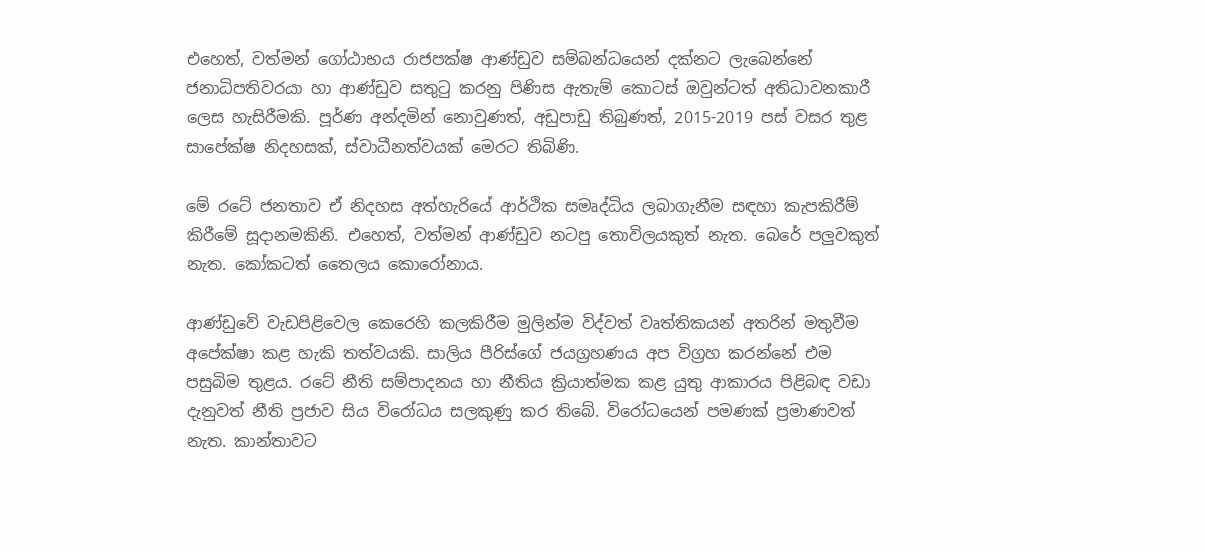එහෙත්, වත්මන් ගෝඨාභය රාජපක්ෂ ආණ්ඩුව සම්බන්ධයෙන් දක්නට ලැබෙන්නේ ජනාධිපතිවරයා හා ආණ්ඩුව සතුටු කරනු පිණිස ඇතැම් කොටස් ඔවුන්ටත් අතිධාවනකාරී ලෙස හැසිරීමකි. පූර්ණ අන්දමින් නොවුණත්, අඩුපාඩු තිබුණත්, 2015-2019 පස් වසර තුළ සාපේක්ෂ නිදහසක්, ස්වාධීනත්වයක් මෙරට තිබිණි.

මේ රටේ ජනතාව ඒ නිදහස අත්හැරියේ ආර්ථික සමෘද්ධිය ලබාගැනීම සඳහා කැපකිරීම් කිරීමේ සූදානමකිනි. එහෙත්, වත්මන් ආණ්ඩුව නටපු තොවිලයකුත් නැත. බෙරේ පලුවකුත් නැත. කෝකටත් තෛලය කොරෝනාය.

ආණ්ඩුවේ වැඩපිළිවෙල කෙරෙහි කලකිරීම මුලින්ම විද්වත් වෘත්තිකයන් අතරින් මතුවීම අපේක්ෂා කළ හැකි තත්වයකි. සාලිය පීරිස්ගේ ජයග්‍රහණය අප විග්‍රහ කරන්නේ එම පසුබිම තුළය. රටේ නීති සම්පාදනය හා නීතිය ක්‍රියාත්මක කළ යුතු ආකාරය පිළිබඳ වඩා දැනුවත් නීති ප්‍රජාව සිය විරෝධය සලකුණු කර තිබේ. විරෝධයෙන් පමණක් ප්‍රමාණවත් නැත. කාන්තාවට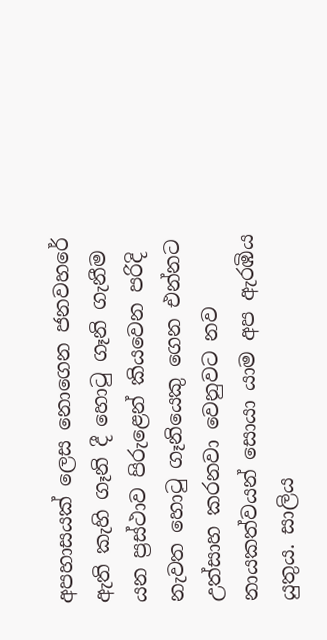අපහාසයක් ලෙස නොගෙන ජනවහරේ ඇති කැහි ගෑනි දී හොටු ගෑනි ගැනීම යන ප්‍රස්ථාව පිරුළෙන් කියවෙන පරිදි නැවත හොටු ගෑනියෙකු ගෙන එන්නට උත්සාහ කරනවා වෙනුවට නව නායකත්වයන් සොයා යාම අප ඇරඹිය යුතුය. සාලිය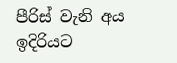පීරිස් වැනි අය ඉදිරියට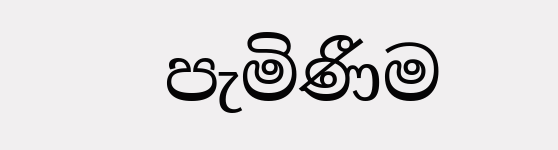පැමිණීම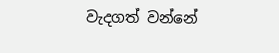වැදගත් වන්නේ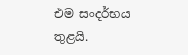එම සංදර්භය තුළයි.